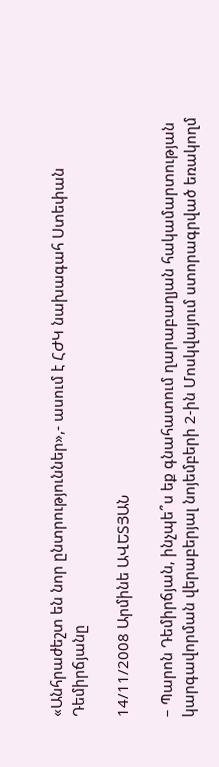«Անհրաժեշտ են նոր ընտրություններ»,- ասում է ՀԺԿ նախագահ Ստեփան Դեմիրճյանը

14/11/2008 Արմինե ԱՎԵՏՅԱՆ

– Պարոն Դեմիրճյան, ինչպե՞ս եք գնահատում ղարաբաղյան հակամարտության կարգավորման վերաբերյալ նոյեմբերի 2-ին Մոսկվայում ստորագրված եռակողմ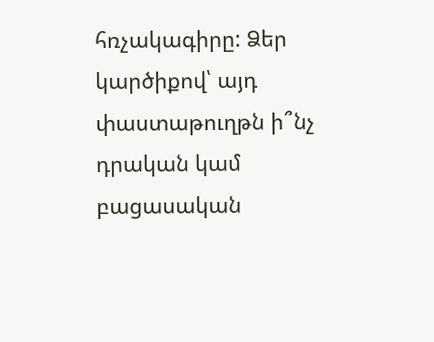հռչակագիրը: Ձեր կարծիքով՝ այդ փաստաթուղթն ի՞նչ դրական կամ բացասական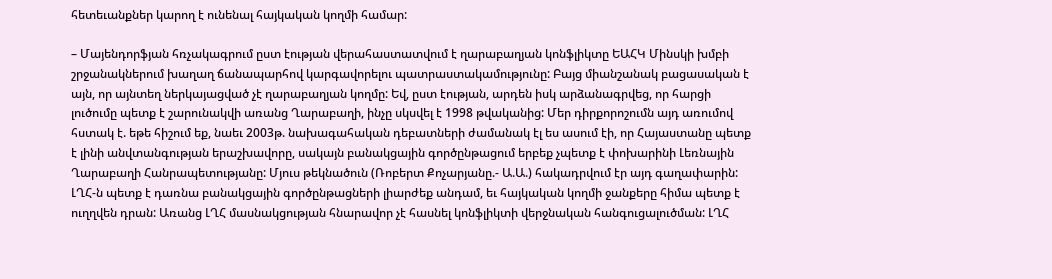հետեւանքներ կարող է ունենալ հայկական կողմի համար:

– Մայենդորֆյան հռչակագրում ըստ էության վերահաստատվում է ղարաբաղյան կոնֆլիկտը ԵԱՀԿ Մինսկի խմբի շրջանակներում խաղաղ ճանապարհով կարգավորելու պատրաստակամությունը: Բայց միանշանակ բացասական է այն, որ այնտեղ ներկայացված չէ ղարաբաղյան կողմը: Եվ, ըստ էության, արդեն իսկ արձանագրվեց, որ հարցի լուծումը պետք է շարունակվի առանց Ղարաբաղի, ինչը սկսվել է 1998 թվականից: Մեր դիրքորոշումն այդ առումով հստակ է. եթե հիշում եք, նաեւ 2003թ. նախագահական դեբատների ժամանակ էլ ես ասում էի, որ Հայաստանը պետք է լինի անվտանգության երաշխավորը, սակայն բանակցային գործընթացում երբեք չպետք է փոխարինի Լեռնային Ղարաբաղի Հանրապետությանը: Մյուս թեկնածուն (Ռոբերտ Քոչարյանը.- Ա.Ա.) հակադրվում էր այդ գաղափարին: ԼՂՀ-ն պետք է դառնա բանակցային գործընթացների լիարժեք անդամ, եւ հայկական կողմի ջանքերը հիմա պետք է ուղղվեն դրան: Առանց ԼՂՀ մասնակցության հնարավոր չէ հասնել կոնֆլիկտի վերջնական հանգուցալուծման: ԼՂՀ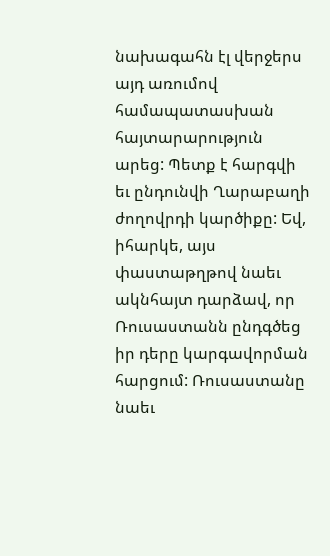նախագահն էլ վերջերս այդ առումով համապատասխան հայտարարություն արեց: Պետք է հարգվի եւ ընդունվի Ղարաբաղի ժողովրդի կարծիքը: Եվ, իհարկե, այս փաստաթղթով նաեւ ակնհայտ դարձավ, որ Ռուսաստանն ընդգծեց իր դերը կարգավորման հարցում: Ռուսաստանը նաեւ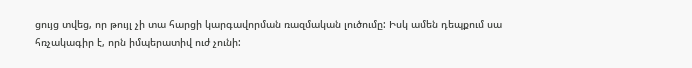ցույց տվեց, որ թույլ չի տա հարցի կարգավորման ռազմական լուծումը: Իսկ ամեն դեպքում սա հռչակագիր է, որն իմպերատիվ ուժ չունի: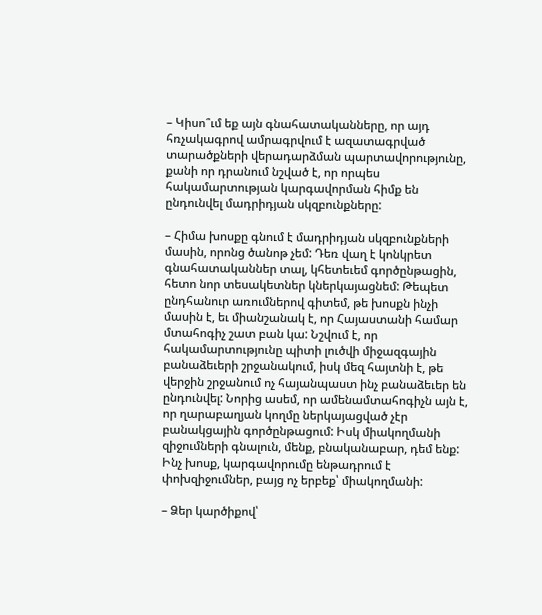– Կիսո՞ւմ եք այն գնահատականները, որ այդ հռչակագրով ամրագրվում է ազատագրված տարածքների վերադարձման պարտավորությունը, քանի որ դրանում նշված է, որ որպես հակամարտության կարգավորման հիմք են ընդունվել մադրիդյան սկզբունքները:

– Հիմա խոսքը գնում է մադրիդյան սկզբունքների մասին, որոնց ծանոթ չեմ: Դեռ վաղ է կոնկրետ գնահատականներ տալ, կհետեւեմ գործընթացին, հետո նոր տեսակետներ կներկայացնեմ: Թեպետ ընդհանուր առումներով գիտեմ, թե խոսքն ինչի մասին է, եւ միանշանակ է, որ Հայաստանի համար մտահոգիչ շատ բան կա: Նշվում է, որ հակամարտությունը պիտի լուծվի միջազգային բանաձեւերի շրջանակում, իսկ մեզ հայտնի է, թե վերջին շրջանում ոչ հայանպաստ ինչ բանաձեւեր են ընդունվել: Նորից ասեմ, որ ամենամտահոգիչն այն է, որ ղարաբաղյան կողմը ներկայացված չէր բանակցային գործընթացում: Իսկ միակողմանի զիջումների գնալուն, մենք, բնականաբար, դեմ ենք: Ինչ խոսք, կարգավորումը ենթադրում է փոխզիջումներ, բայց ոչ երբեք՝ միակողմանի:

– Ձեր կարծիքով՝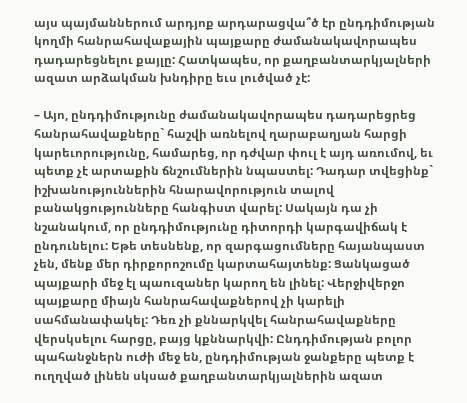այս պայմաններում արդյոք արդարացվա՞ծ էր ընդդիմության կողմի հանրահավաքային պայքարը ժամանակավորապես դադարեցնելու քայլը: Հատկապես, որ քաղբանտարկյալների ազատ արձակման խնդիրը եւս լուծված չէ:

– Այո, ընդդիմությունը ժամանակավորապես դադարեցրեց հանրահավաքները` հաշվի առնելով ղարաբաղյան հարցի կարեւորությունը, համարեց, որ դժվար փուլ է այդ առումով, եւ պետք չէ արտաքին ճնշումներին նպաստել: Դադար տվեցինք` իշխանություններին հնարավորություն տալով բանակցությունները հանգիստ վարել: Սակայն դա չի նշանակում, որ ընդդիմությունը դիտորդի կարգավիճակ է ընդունելու: Եթե տեսնենք, որ զարգացումները հայանպաստ չեն, մենք մեր դիրքորոշումը կարտահայտենք: Ցանկացած պայքարի մեջ էլ պաուզաներ կարող են լինել: Վերջիվերջո պայքարը միայն հանրահավաքներով չի կարելի սահմանափակել: Դեռ չի քննարկվել հանրահավաքները վերսկսելու հարցը, բայց կքննարկվի: Ընդդիմության բոլոր պահանջներն ուժի մեջ են, ընդդիմության ջանքերը պետք է ուղղված լինեն սկսած քաղբանտարկյալներին ազատ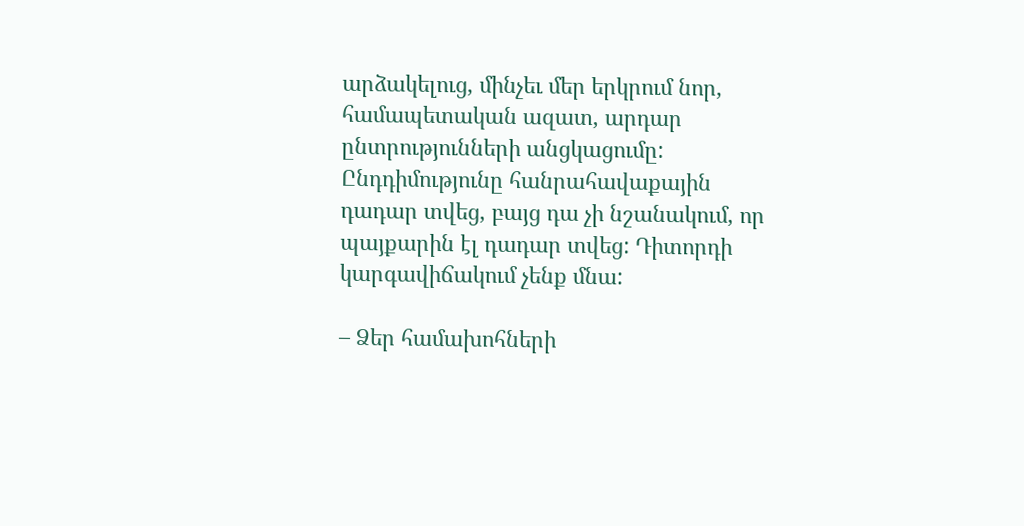արձակելուց, մինչեւ մեր երկրում նոր, համապետական ազատ, արդար ընտրությունների անցկացումը: Ընդդիմությունը հանրահավաքային դադար տվեց, բայց դա չի նշանակում, որ պայքարին էլ դադար տվեց: Դիտորդի կարգավիճակում չենք մնա:

– Ձեր համախոհների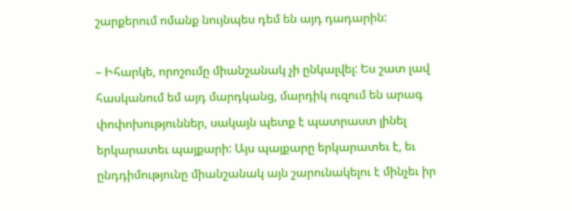շարքերում ոմանք նույնպես դեմ են այդ դադարին:

– Իհարկե, որոշումը միանշանակ չի ընկալվել: Ես շատ լավ հասկանում եմ այդ մարդկանց, մարդիկ ուզում են արագ փոփոխություններ, սակայն պետք է պատրաստ լինել երկարատեւ պայքարի: Այս պայքարը երկարատեւ է, եւ ընդդիմությունը միանշանակ այն շարունակելու է մինչեւ իր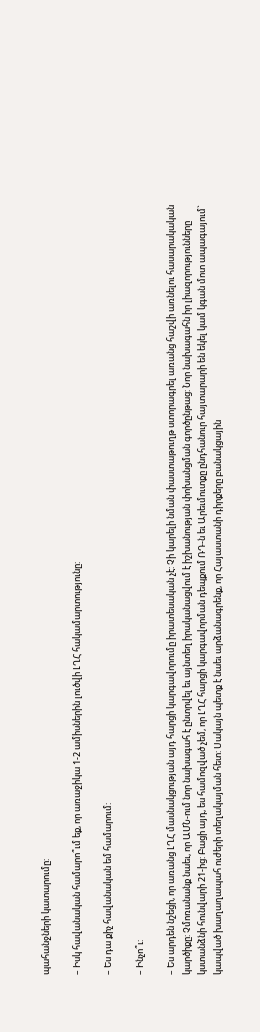պահանջների կատարումը:

– Իսկ հավանական համարո՞ւմ եք, որ առաջիկա 1-2 ամիսներին լուծվի ԼՂՀ հակամարտությունը:

– Ես դա քիչ հավանական եմ համարում:

– Ինչո՞ւ:

– Ես արդեն նշեցի, որ առանց ԼՂՀ մասնակցության այդ հարցի կարգավորումը իրատեսական չէ: Չի կարելի նման փաստաթուղթ ստորագրել առանց հաշվի առնելու հասարակական կարծիքը: Չմոռանանք նաեւ, որ ԱՄՆ-ում նոր նախագահ է ընտրվել եւ այնտեղ իրականացվում է իշխանության փոխանցման գործընթաց: Նոր նախագահն իր լիազորությունները կստանձնի հունվարի 21-ից: Բացի այդ, ես համոզված չեմ, որ ԼՂՀ հարցի կարգավորման դեպքում ՌԴ-ն եւ Արեւմուտքը ընդհանուր հայտարարի են եկել կամ կգան մոտ ապագայում` կապված խաղաղապահ ուժերի տեղակայման հետ: Սակայն պետք է նաեւ արձանագրենք, որ Հայաստանի դիրքերը բանակցային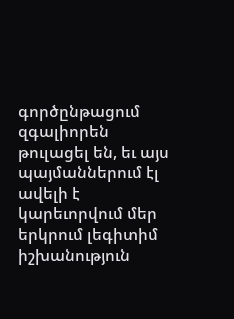գործընթացում զգալիորեն թուլացել են, եւ այս պայմաններում էլ ավելի է կարեւորվում մեր երկրում լեգիտիմ իշխանություն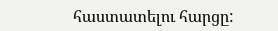հաստատելու հարցը: